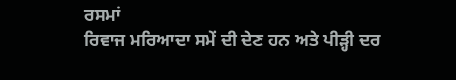ਰਸਮਾਂ
ਰਿਵਾਜ ਮਰਿਆਦਾ ਸਮੇਂ ਦੀ ਦੇਣ ਹਨ ਅਤੇ ਪੀੜ੍ਹੀ ਦਰ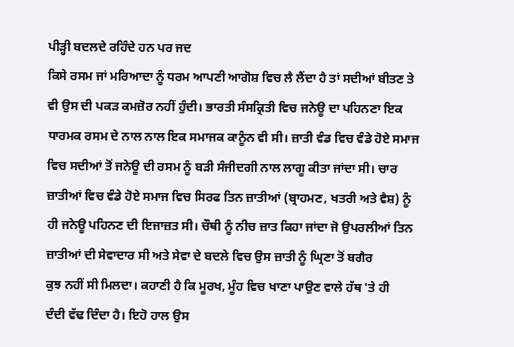ਪੀੜ੍ਹੀ ਬਦਲਦੇ ਰਹਿੰਦੇ ਹਨ ਪਰ ਜਦ
ਕਿਸੇ ਰਸਮ ਜਾਂ ਮਰਿਆਦਾ ਨੂੰ ਧਰਮ ਆਪਣੀ ਆਗੋਸ਼ ਵਿਚ ਲੈ ਲੈਂਦਾ ਹੈ ਤਾਂ ਸਦੀਆਂ ਬੀਤਣ ਤੇ
ਵੀ ਉਸ ਦੀ ਪਕੜ ਕਮਜ਼ੋਰ ਨਹੀਂ ਹੁੰਦੀ। ਭਾਰਤੀ ਸੰਸਕ੍ਰਿਤੀ ਵਿਚ ਜਨੇਊ ਦਾ ਪਹਿਨਣਾ ਇਕ
ਧਾਰਮਕ ਰਸਮ ਦੇ ਨਾਲ ਨਾਲ ਇਕ ਸਮਾਜਕ ਕਾਨੂੰਨ ਵੀ ਸੀ। ਜ਼ਾਤੀ ਵੰਡ ਵਿਚ ਵੰਡੇ ਹੋਏ ਸਮਾਜ
ਵਿਚ ਸਦੀਆਂ ਤੋਂ ਜਨੇਊ ਦੀ ਰਸਮ ਨੂੰ ਬੜੀ ਸੰਜੀਦਗੀ ਨਾਲ ਲਾਗੂ ਕੀਤਾ ਜਾਂਦਾ ਸੀ। ਚਾਰ
ਜ਼ਾਤੀਆਂ ਵਿਚ ਵੰਡੇ ਹੋਏ ਸਮਾਜ ਵਿਚ ਸਿਰਫ ਤਿਨ ਜ਼ਾਤੀਆਂ (ਬ੍ਰਾਹਮਣ, ਖਤਰੀ ਅਤੇ ਵੈਸ਼) ਨੂੰ
ਹੀ ਜਨੇਊ ਪਹਿਨਣ ਦੀ ਇਜਾਜ਼ਤ ਸੀ। ਚੌਥੀ ਨੂੰ ਨੀਚ ਜ਼ਾਤ ਕਿਹਾ ਜਾਂਦਾ ਜੋ ਉਪਰਲੀਆਂ ਤਿਨ
ਜ਼ਾਤੀਆਂ ਦੀ ਸੇਵਾਦਾਰ ਸੀ ਅਤੇ ਸੇਵਾ ਦੇ ਬਦਲੇ ਵਿਚ ਉਸ ਜ਼ਾਤੀ ਨੂੰ ਘ੍ਰਿਣਾ ਤੋਂ ਬਗੈਰ
ਕੁਝ ਨਹੀਂ ਸੀ ਮਿਲਦਾ। ਕਹਾਣੀ ਹੈ ਕਿ ਮੂਰਖ, ਮੂੰਹ ਵਿਚ ਖਾਣਾ ਪਾਉਣ ਵਾਲੇ ਹੱਥ 'ਤੇ ਹੀ
ਦੰਦੀ ਵੱਢ ਦਿੰਦਾ ਹੈ। ਇਹੋ ਹਾਲ ਉਸ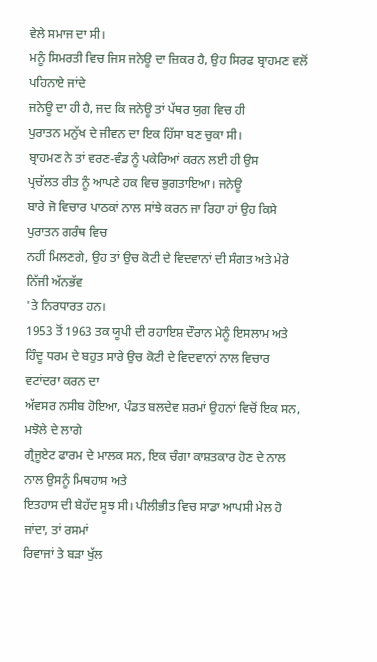ਵੇਲੇ ਸਮਾਜ ਦਾ ਸੀ।
ਮਨੂੰ ਸਿਮਰਤੀ ਵਿਚ ਜਿਸ ਜਨੇਊ ਦਾ ਜ਼ਿਕਰ ਹੈ, ਉਹ ਸਿਰਫ ਬ੍ਰਾਹਮਣ ਵਲੋਂ ਪਹਿਨਾਏ ਜਾਂਦੇ
ਜਨੇਊ ਦਾ ਹੀ ਹੈ, ਜਦ ਕਿ ਜਨੇਊ ਤਾਂ ਪੱਥਰ ਯੁਗ ਵਿਚ ਹੀ
ਪੁਰਾਤਨ ਮਨੁੱਖ ਦੇ ਜੀਵਨ ਦਾ ਇਕ ਹਿੱਸਾ ਬਣ ਚੁਕਾ ਸੀ।
ਬ੍ਰਾਹਮਣ ਨੇ ਤਾਂ ਵਰਣ-ਵੰਡ ਨੂੰ ਪਕੇਰਿਆਂ ਕਰਨ ਲਈ ਹੀ ਉਸ
ਪ੍ਰਚੱਲਤ ਰੀਤ ਨੂੰ ਆਪਣੇ ਹਕ ਵਿਚ ਭੁਗਤਾਇਆ। ਜਨੇਊ
ਬਾਰੇ ਜੋ ਵਿਚਾਰ ਪਾਠਕਾਂ ਨਾਲ ਸਾਂਝੇ ਕਰਨ ਜਾ ਰਿਹਾ ਹਾਂ ਉਹ ਕਿਸੇ ਪੁਰਾਤਨ ਗਰੰਥ ਵਿਚ
ਨਹੀਂ ਮਿਲਣਗੇ, ਉਹ ਤਾਂ ਉਚ ਕੋਟੀ ਦੇ ਵਿਦਵਾਨਾਂ ਦੀ ਸੰਗਤ ਅਤੇ ਮੇਰੇ ਨਿੱਜੀ ਅੱਨਭੱਵ
'ਤੇ ਨਿਰਧਾਰਤ ਹਨ।
1953 ਤੋਂ 1963 ਤਕ ਯੂਪੀ ਦੀ ਰਹਾਇਸ਼ ਦੌਰਾਨ ਮੇਨੂੰ ਇਸਲਾਮ ਅਤੇ
ਹਿੰਦੂ ਧਰਮ ਦੇ ਬਹੁਤ ਸਾਰੇ ਉਚ ਕੋਟੀ ਦੇ ਵਿਦਵਾਨਾਂ ਨਾਲ ਵਿਚਾਰ ਵਟਾਂਦਰਾ ਕਰਨ ਦਾ
ਅੱਵਸਰ ਨਸੀਬ ਹੋਇਆ, ਪੰਡਤ ਬਲਦੇਵ ਸ਼ਰਮਾਂ ਉਹਨਾਂ ਵਿਚੋਂ ਇਕ ਸਨ, ਮਝੋਲੇ ਦੇ ਲਾਗੇ
ਗ੍ਰੈਜੂਏਟ ਫਾਰਮ ਦੇ ਮਾਲਕ ਸਨ, ਇਕ ਚੰਗਾ ਕਾਸ਼ਤਕਾਰ ਹੋਣ ਦੇ ਨਾਲ ਨਾਲ ਉਸਨੂੰ ਮਿਥਹਾਸ ਅਤੇ
ਇਤਹਾਸ ਦੀ ਬੇਹੱਦ ਸੂਝ ਸੀ। ਪੀਲੀਭੀਤ ਵਿਚ ਸਾਡਾ ਆਪਸੀ ਮੇਲ ਹੋ ਜਾਂਦਾ, ਤਾਂ ਰਸਮਾਂ
ਰਿਵਾਜਾਂ ਤੇ ਬੜਾ ਖੁੱਲ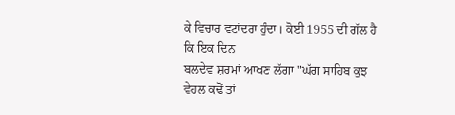ਕੇ ਵਿਚਾਰ ਵਟਾਂਦਰਾ ਹੁੰਦਾ। ਕੋਈ 1955 ਦੀ ਗੱਲ ਹੈ ਕਿ ਇਕ ਦਿਨ
ਬਲਦੇਵ ਸ਼ਰਮਾਂ ਆਖਣ ਲੱਗਾ "ਘੱਗ ਸਾਹਿਬ ਕੁਝ ਵੇਹਲ ਕਢੋਂ ਤਾਂ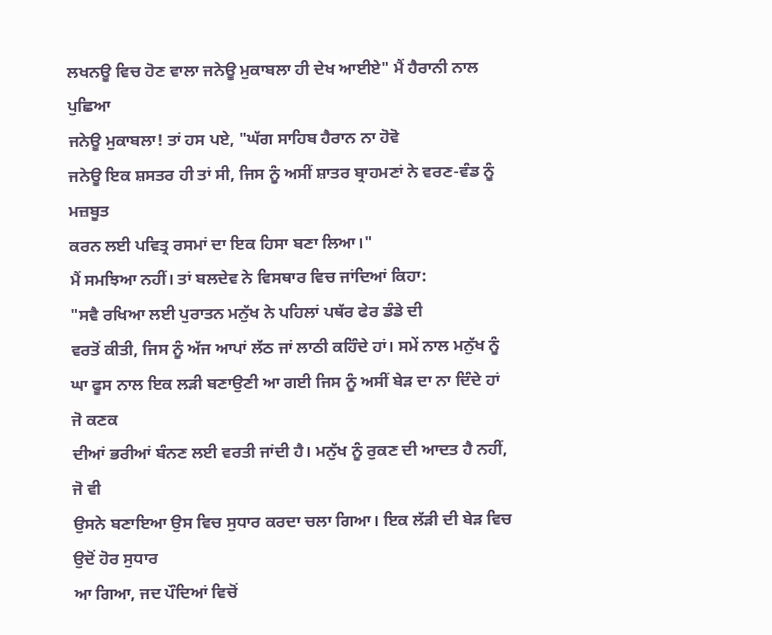ਲਖਨਊ ਵਿਚ ਹੋਣ ਵਾਲਾ ਜਨੇਊ ਮੁਕਾਬਲਾ ਹੀ ਦੇਖ ਆਈਏ" ਮੈਂ ਹੈਰਾਨੀ ਨਾਲ ਪੁਛਿਆ
ਜਨੇਊ ਮੁਕਾਬਲਾ! ਤਾਂ ਹਸ ਪਏ, "ਘੱਗ ਸਾਹਿਬ ਹੈਰਾਨ ਨਾ ਹੋਵੋ
ਜਨੇਊ ਇਕ ਸ਼ਸਤਰ ਹੀ ਤਾਂ ਸੀ, ਜਿਸ ਨੂੰ ਅਸੀਂ ਸ਼ਾਤਰ ਬ੍ਰਾਹਮਣਾਂ ਨੇ ਵਰਣ-ਵੰਡ ਨੂੰ ਮਜ਼ਬੂਤ
ਕਰਨ ਲਈ ਪਵਿਤ੍ਰ ਰਸਮਾਂ ਦਾ ਇਕ ਹਿਸਾ ਬਣਾ ਲਿਆ।"
ਮੈਂ ਸਮਝਿਆ ਨਹੀਂ। ਤਾਂ ਬਲਦੇਵ ਨੇ ਵਿਸਥਾਰ ਵਿਚ ਜਾਂਦਿਆਂ ਕਿਹਾ:
"ਸਵੈ ਰਖਿਆ ਲਈ ਪੁਰਾਤਨ ਮਨੁੱਖ ਨੇ ਪਹਿਲਾਂ ਪਥੱਰ ਫੇਰ ਡੰਡੇ ਦੀ
ਵਰਤੋਂ ਕੀਤੀ, ਜਿਸ ਨੂੰ ਅੱਜ ਆਪਾਂ ਲੱਠ ਜਾਂ ਲਾਠੀ ਕਹਿੰਦੇ ਹਾਂ। ਸਮੇਂ ਨਾਲ ਮਨੁੱਖ ਨੂੰ
ਘਾ ਫੂਸ ਨਾਲ ਇਕ ਲੜੀ ਬਣਾਉਣੀ ਆ ਗਈ ਜਿਸ ਨੂੰ ਅਸੀਂ ਬੇੜ ਦਾ ਨਾ ਦਿੰਦੇ ਹਾਂ ਜੋ ਕਣਕ
ਦੀਆਂ ਭਰੀਆਂ ਬੰਨਣ ਲਈ ਵਰਤੀ ਜਾਂਦੀ ਹੈ। ਮਨੁੱਖ ਨੂੰ ਰੁਕਣ ਦੀ ਆਦਤ ਹੈ ਨਹੀਂ, ਜੋ ਵੀ
ਉਸਨੇ ਬਣਾਇਆ ਉਸ ਵਿਚ ਸੁਧਾਰ ਕਰਦਾ ਚਲਾ ਗਿਆ। ਇਕ ਲੱੜੀ ਦੀ ਬੇੜ ਵਿਚ ਉਦੋਂ ਹੋਰ ਸੁਧਾਰ
ਆ ਗਿਆ, ਜਦ ਪੌਦਿਆਂ ਵਿਚੋਂ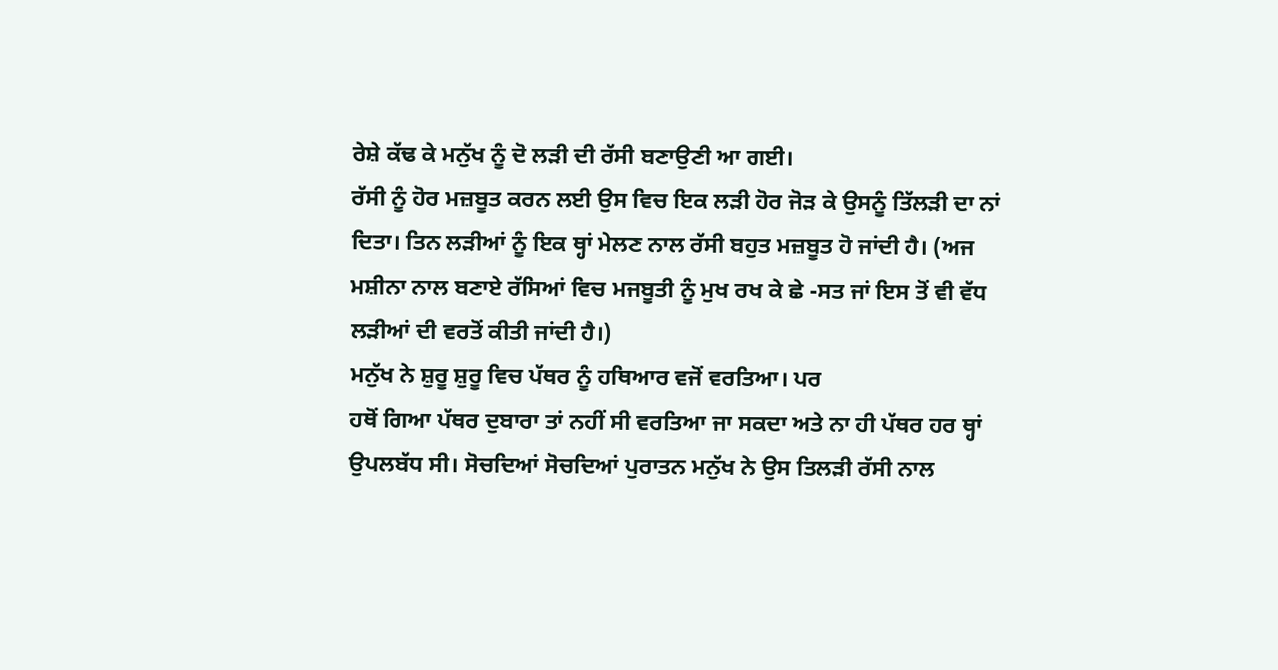ਰੇਸ਼ੇ ਕੱਢ ਕੇ ਮਨੁੱਖ ਨੂੰ ਦੋ ਲੜੀ ਦੀ ਰੱਸੀ ਬਣਾਉਣੀ ਆ ਗਈ।
ਰੱਸੀ ਨੂੰ ਹੋਰ ਮਜ਼ਬੂਤ ਕਰਨ ਲਈ ਉਸ ਵਿਚ ਇਕ ਲੜੀ ਹੋਰ ਜੋੜ ਕੇ ਉਸਨੂੰ ਤਿੱਲੜੀ ਦਾ ਨਾਂ
ਦਿਤਾ। ਤਿਨ ਲੜੀਆਂ ਨੂੰ ਇਕ ਥ੍ਹਾਂ ਮੇਲਣ ਨਾਲ ਰੱਸੀ ਬਹੁਤ ਮਜ਼ਬੂਤ ਹੋ ਜਾਂਦੀ ਹੈ। (ਅਜ
ਮਸ਼ੀਨਾ ਨਾਲ ਬਣਾਏ ਰੱਸਿਆਂ ਵਿਚ ਮਜਬੂਤੀ ਨੂੰ ਮੁਖ ਰਖ ਕੇ ਛੇ -ਸਤ ਜਾਂ ਇਸ ਤੋਂ ਵੀ ਵੱਧ
ਲੜੀਆਂ ਦੀ ਵਰਤੋਂ ਕੀਤੀ ਜਾਂਦੀ ਹੈ।)
ਮਨੁੱਖ ਨੇ ਸ਼ੁਰੂ ਸ਼ੁਰੂ ਵਿਚ ਪੱਥਰ ਨੂੰ ਹਥਿਆਰ ਵਜੋਂ ਵਰਤਿਆ। ਪਰ
ਹਥੋਂ ਗਿਆ ਪੱਥਰ ਦੁਬਾਰਾ ਤਾਂ ਨਹੀਂ ਸੀ ਵਰਤਿਆ ਜਾ ਸਕਦਾ ਅਤੇ ਨਾ ਹੀ ਪੱਥਰ ਹਰ ਥ੍ਹਾਂ
ਉਪਲਬੱਧ ਸੀ। ਸੋਚਦਿਆਂ ਸੋਚਦਿਆਂ ਪੁਰਾਤਨ ਮਨੁੱਖ ਨੇ ਉਸ ਤਿਲੜੀ ਰੱਸੀ ਨਾਲ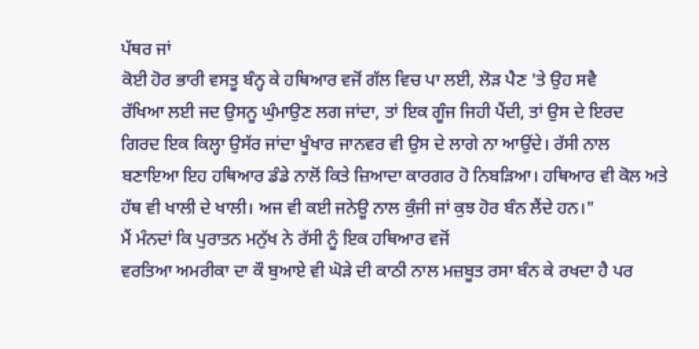ਪੱਥਰ ਜਾਂ
ਕੋਈ ਹੋਰ ਭਾਰੀ ਵਸਤੂ ਬੰਨ੍ਹ ਕੇ ਹਥਿਆਰ ਵਜੋਂ ਗੱਲ ਵਿਚ ਪਾ ਲਈ, ਲੋੜ ਪੈਣ 'ਤੇ ਉਹ ਸਵੈ
ਰੱਖਿਆ ਲਈ ਜਦ ਉਸਨੂ ਘੁੰਮਾਉਣ ਲਗ ਜਾਂਦਾ, ਤਾਂ ਇਕ ਗੂੰਜ ਜਿਹੀ ਪੈਂਦੀ, ਤਾਂ ਉਸ ਦੇ ਇਰਦ
ਗਿਰਦ ਇਕ ਕਿਲ੍ਹਾ ਉਸੱਰ ਜਾਂਦਾ ਖੂੰਖਾਰ ਜਾਨਵਰ ਵੀ ਉਸ ਦੇ ਲਾਗੇ ਨਾ ਆਉਂਦੇ। ਰੱਸੀ ਨਾਲ
ਬਣਾਇਆ ਇਹ ਹਥਿਆਰ ਡੰਡੇ ਨਾਲੋਂ ਕਿਤੇ ਜ਼ਿਆਦਾ ਕਾਰਗਰ ਹੋ ਨਿਬੜਿਆ। ਹਥਿਆਰ ਵੀ ਕੋਲ ਅਤੇ
ਹੱਥ ਵੀ ਖਾਲੀ ਦੇ ਖਾਲੀ। ਅਜ ਵੀ ਕਈ ਜਨੇਊ ਨਾਲ ਕੁੰਜੀ ਜਾਂ ਕੁਝ ਹੋਰ ਬੰਨ ਲੈਂਦੇ ਹਨ।"
ਮੈਂ ਮੰਨਦਾਂ ਕਿ ਪੁਰਾਤਨ ਮਨੁੱਖ ਨੇ ਰੱਸੀ ਨੂੰ ਇਕ ਹਥਿਆਰ ਵਜੋਂ
ਵਰਤਿਆ ਅਮਰੀਕਾ ਦਾ ਕੌ ਬੁਆਏ ਵੀ ਘੋੜੇ ਦੀ ਕਾਠੀ ਨਾਲ ਮਜ਼ਬੂਤ ਰਸਾ ਬੰਨ ਕੇ ਰਖਦਾ ਹੈ ਪਰ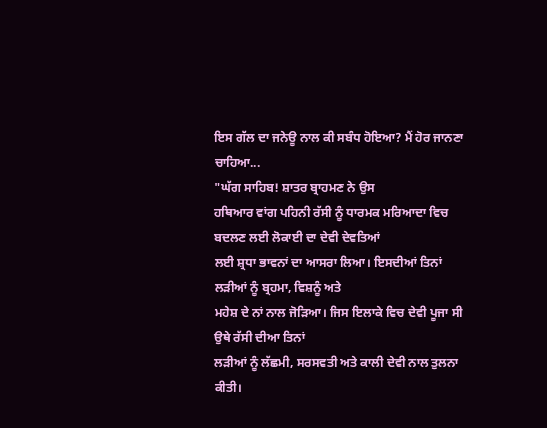ਇਸ ਗੱਲ ਦਾ ਜਨੇਊ ਨਾਲ ਕੀ ਸਬੰਧ ਹੋਇਆ? ਮੈਂ ਹੋਰ ਜਾਨਣਾ ਚਾਹਿਆ...
"ਘੱਗ ਸਾਹਿਬ! ਸ਼ਾਤਰ ਬ੍ਰਾਹਮਣ ਨੇ ਉਸ
ਹਥਿਆਰ ਵਾਂਗ ਪਹਿਨੀ ਰੱਸੀ ਨੂੰ ਧਾਰਮਕ ਮਰਿਆਦਾ ਵਿਚ ਬਦਲਣ ਲਈ ਲੋਕਾਈ ਦਾ ਦੇਵੀ ਦੇਵਤਿਆਂ
ਲਈ ਸ਼੍ਰਧਾ ਭਾਵਨਾਂ ਦਾ ਆਸਰਾ ਲਿਆ। ਇਸਦੀਆਂ ਤਿਨਾਂ ਲੜੀਆਂ ਨੂੰ ਬ੍ਰਹਮਾ, ਵਿਸ਼ਨੂੰ ਅਤੇ
ਮਹੇਸ਼ ਦੇ ਨਾਂ ਨਾਲ ਜੋੜਿਆ। ਜਿਸ ਇਲਾਕੇ ਵਿਚ ਦੇਵੀ ਪੂਜਾ ਸੀ ਉਥੇ ਰੱਸੀ ਦੀਆ ਤਿਨਾਂ
ਲੜੀਆਂ ਨੂੰ ਲੱਛਮੀ, ਸਰਸਵਤੀ ਅਤੇ ਕਾਲੀ ਦੇਵੀ ਨਾਲ ਤੁਲਨਾ ਕੀਤੀ।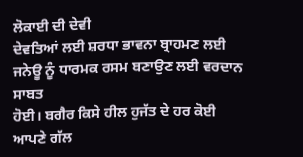ਲੋਕਾਈ ਦੀ ਦੇਵੀ
ਦੇਵਤਿਆਂ ਲਈ ਸ਼ਰਧਾ ਭਾਵਨਾ ਬ੍ਰਾਹਮਣ ਲਈ ਜਨੇਊ ਨੂੰ ਧਾਰਮਕ ਰਸਮ ਬਣਾਉਣ ਲਈ ਵਰਦਾਨ ਸਾਬਤ
ਹੋਈ। ਬਗੈਰ ਕਿਸੇ ਹੀਲ ਹੁਜੱਤ ਦੇ ਹਰ ਕੋਈ ਆਪਣੇ ਗੱਲ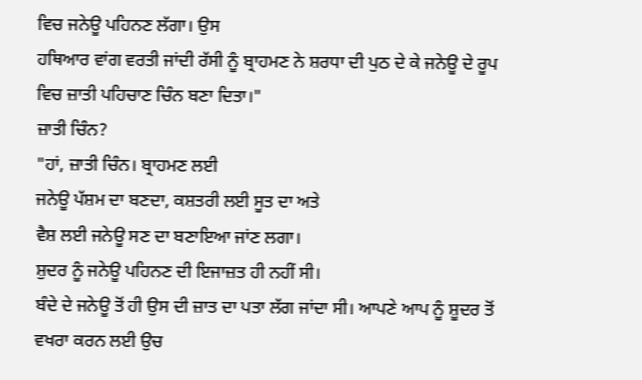ਵਿਚ ਜਨੇਊ ਪਹਿਨਣ ਲੱਗਾ। ਉਸ
ਹਥਿਆਰ ਵਾਂਗ ਵਰਤੀ ਜਾਂਦੀ ਰੱਸੀ ਨੂੰ ਬ੍ਰਾਹਮਣ ਨੇ ਸ਼ਰਧਾ ਦੀ ਪੁਠ ਦੇ ਕੇ ਜਨੇਊ ਦੇ ਰੂਪ
ਵਿਚ ਜ਼ਾਤੀ ਪਹਿਚਾਣ ਚਿੰਨ ਬਣਾ ਦਿਤਾ।"
ਜ਼ਾਤੀ ਚਿੰਨ?
"ਹਾਂ, ਜ਼ਾਤੀ ਚਿੰਨ। ਬ੍ਰਾਹਮਣ ਲਈ
ਜਨੇਊ ਪੱਸ਼ਮ ਦਾ ਬਣਦਾ, ਕਸ਼ਤਰੀ ਲਈ ਸੂਤ ਦਾ ਅਤੇ
ਵੈਸ਼ ਲਈ ਜਨੇਊ ਸਣ ਦਾ ਬਣਾਇਆ ਜਾਂਣ ਲਗਾ।
ਸ਼ੁਦਰ ਨੂੰ ਜਨੇਊ ਪਹਿਨਣ ਦੀ ਇਜਾਜ਼ਤ ਹੀ ਨਹੀਂ ਸੀ।
ਬੰਦੇ ਦੇ ਜਨੇਊ ਤੋਂ ਹੀ ਉਸ ਦੀ ਜ਼ਾਤ ਦਾ ਪਤਾ ਲੱਗ ਜਾਂਦਾ ਸੀ। ਆਪਣੇ ਆਪ ਨੂੰ ਸ਼ੂਦਰ ਤੋਂ
ਵਖਰਾ ਕਰਨ ਲਈ ਉਚ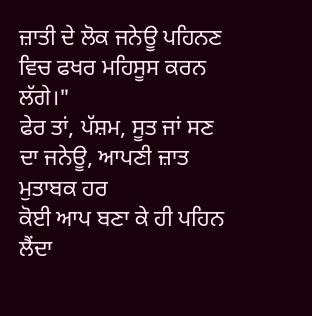ਜ਼ਾਤੀ ਦੇ ਲੋਕ ਜਨੇਊ ਪਹਿਨਣ ਵਿਚ ਫਖਰ ਮਹਿਸੂਸ ਕਰਨ ਲੱਗੇ।"
ਫੇਰ ਤਾਂ, ਪੱਸ਼ਮ, ਸੂਤ ਜਾਂ ਸਣ ਦਾ ਜਨੇਊ, ਆਪਣੀ ਜ਼ਾਤ ਮੁਤਾਬਕ ਹਰ
ਕੋਈ ਆਪ ਬਣਾ ਕੇ ਹੀ ਪਹਿਨ ਲੈਂਦਾ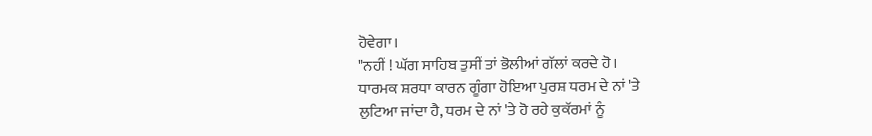ਹੋਵੇਗਾ।
"ਨਹੀਂ ! ਘੱਗ ਸਾਹਿਬ ਤੁਸੀਂ ਤਾਂ ਭੋਲੀਆਂ ਗੱਲਾਂ ਕਰਦੇ ਹੋ।
ਧਾਰਮਕ ਸ਼ਰਧਾ ਕਾਰਨ ਗੂੰਗਾ ਹੋਇਆ ਪੁਰਸ਼ ਧਰਮ ਦੇ ਨਾਂ 'ਤੇ
ਲੁਟਿਆ ਜਾਂਦਾ ਹੈ, ਧਰਮ ਦੇ ਨਾਂ 'ਤੇ ਹੋ ਰਹੇ ਕੁਕੱਰਮਾਂ ਨੂੰ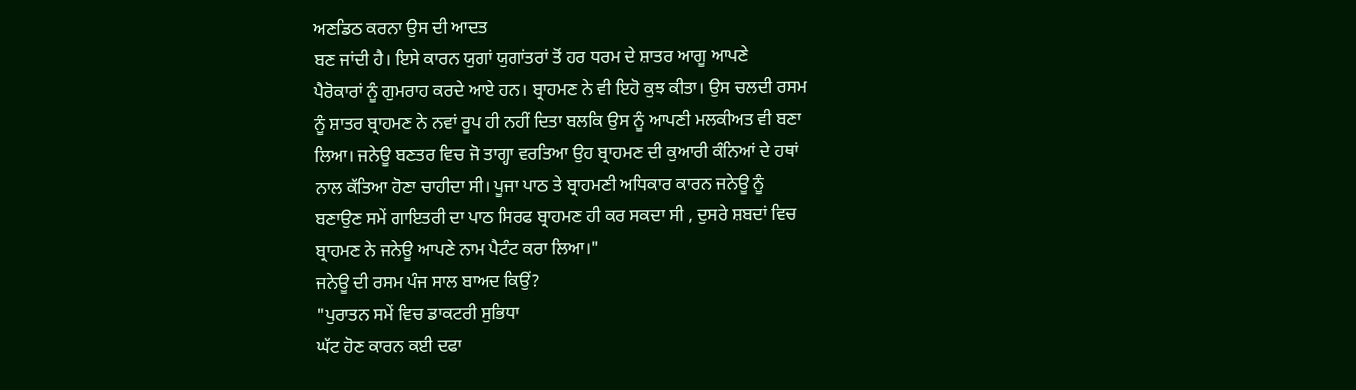ਅਣਡਿਠ ਕਰਨਾ ਉਸ ਦੀ ਆਦਤ
ਬਣ ਜਾਂਦੀ ਹੈ। ਇਸੇ ਕਾਰਨ ਯੁਗਾਂ ਯੁਗਾਂਤਰਾਂ ਤੋਂ ਹਰ ਧਰਮ ਦੇ ਸ਼ਾਤਰ ਆਗੂ ਆਪਣੇ
ਪੈਰੋਕਾਰਾਂ ਨੂੰ ਗੁਮਰਾਹ ਕਰਦੇ ਆਏ ਹਨ। ਬ੍ਰਾਹਮਣ ਨੇ ਵੀ ਇਹੋ ਕੁਝ ਕੀਤਾ। ਉਸ ਚਲਦੀ ਰਸਮ
ਨੂੰ ਸ਼ਾਤਰ ਬ੍ਰਾਹਮਣ ਨੇ ਨਵਾਂ ਰੂਪ ਹੀ ਨਹੀਂ ਦਿਤਾ ਬਲਕਿ ਉਸ ਨੂੰ ਆਪਣੀ ਮਲਕੀਅਤ ਵੀ ਬਣਾ
ਲਿਆ। ਜਨੇਊ ਬਣਤਰ ਵਿਚ ਜੋ ਤਾਗ੍ਹਾ ਵਰਤਿਆ ਉਹ ਬ੍ਰਾਹਮਣ ਦੀ ਕੁਆਰੀ ਕੰਨਿਆਂ ਦੇ ਹਥਾਂ
ਨਾਲ ਕੱਤਿਆ ਹੋਣਾ ਚਾਹੀਦਾ ਸੀ। ਪੂਜਾ ਪਾਠ ਤੇ ਬ੍ਰਾਹਮਣੀ ਅਧਿਕਾਰ ਕਾਰਨ ਜਨੇਊ ਨੂੰ
ਬਣਾਉਣ ਸਮੇਂ ਗਾਇਤਰੀ ਦਾ ਪਾਠ ਸਿਰਫ ਬ੍ਰਾਹਮਣ ਹੀ ਕਰ ਸਕਦਾ ਸੀ , ਦੁਸਰੇ ਸ਼ਬਦਾਂ ਵਿਚ
ਬ੍ਰਾਹਮਣ ਨੇ ਜਨੇਊ ਆਪਣੇ ਨਾਮ ਪੈਟੰਟ ਕਰਾ ਲਿਆ।"
ਜਨੇਊ ਦੀ ਰਸਮ ਪੰਜ ਸਾਲ ਬਾਅਦ ਕਿਉਂ?
"ਪੁਰਾਤਨ ਸਮੇਂ ਵਿਚ ਡਾਕਟਰੀ ਸੁਭਿਧਾ
ਘੱਟ ਹੋਣ ਕਾਰਨ ਕਈ ਦਫਾ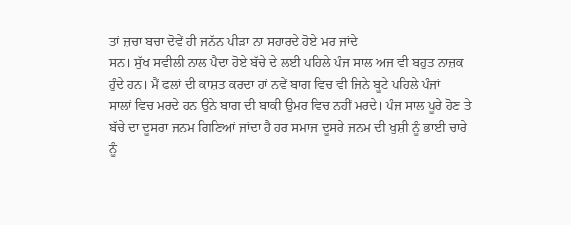ਤਾਂ ਜ਼ਚਾ ਬਚਾ ਦੋਵੇਂ ਹੀ ਜਨੱਨ ਪੀੜਾ ਨਾ ਸਹਾਰਦੇ ਹੋਏ ਮਰ ਜਾਂਦੇ
ਸਨ। ਸੁੱਖ ਸਵੀਲੀ ਨਾਲ ਪੈਦਾ ਹੋਏ ਬੱਚੇ ਦੇ ਲਈ ਪਹਿਲੇ ਪੰਜ ਸਾਲ ਅਜ ਵੀ ਬਹੁਤ ਨਾਜ਼ਕ
ਹੁੰਦੇ ਹਨ। ਮੈਂ ਫਲਾਂ ਦੀ ਕਾਸ਼ਤ ਕਰਦਾ ਹਾਂ ਨਵੇਂ ਬਾਗ ਵਿਚ ਵੀ ਜਿਨੇ ਬੂਟੇ ਪਹਿਲੇ ਪੰਜਾਂ
ਸਾਲਾਂ ਵਿਚ ਮਰਦੇ ਹਨ ਉਨੇ ਬਾਗ ਦੀ ਬਾਕੀ ਉਮਰ ਵਿਚ ਨਹੀਂ ਮਰਦੇ। ਪੰਜ ਸਾਲ ਪੂਰੇ ਹੋਣ ਤੇ
ਬੱਚੇ ਦਾ ਦੂਸਰਾ ਜਨਮ ਗਿਣਿਆਂ ਜਾਂਦਾ ਹੈ ਹਰ ਸਮਾਜ ਦੂਸਰੇ ਜਨਮ ਦੀ ਖੁਸ਼ੀ ਨੂੰ ਭਾਈ ਚਾਰੇ
ਨੂੰ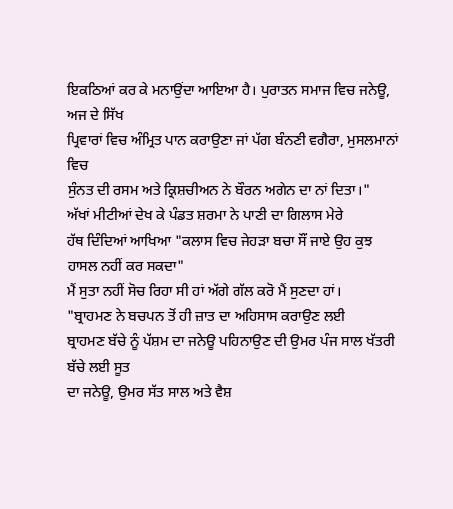ਇਕਠਿਆਂ ਕਰ ਕੇ ਮਨਾਉਂਦਾ ਆਇਆ ਹੈ। ਪੁਰਾਤਨ ਸਮਾਜ ਵਿਚ ਜਨੇਊ, ਅਜ ਦੇ ਸਿੱਖ
ਪ੍ਰਿਵਾਰਾਂ ਵਿਚ ਅੰਮ੍ਰਿਤ ਪਾਨ ਕਰਾਉਣਾ ਜਾਂ ਪੱਗ ਬੰਨਣੀ ਵਗੈਰਾ, ਮੁਸਲਮਾਨਾਂ ਵਿਚ
ਸੁੰਨਤ ਦੀ ਰਸਮ ਅਤੇ ਕ੍ਰਿਸ਼ਚੀਅਨ ਨੇ ਬੌਰਨ ਅਗੇਨ ਦਾ ਨਾਂ ਦਿਤਾ।"
ਅੱਖਾਂ ਮੀਟੀਆਂ ਦੇਖ ਕੇ ਪੰਡਤ ਸ਼ਰਮਾ ਨੇ ਪਾਣੀ ਦਾ ਗਿਲਾਸ ਮੇਰੇ
ਹੱਥ ਦਿੰਦਿਆਂ ਆਖਿਆ "ਕਲਾਸ ਵਿਚ ਜੇਹੜਾ ਬਚਾ ਸੌਂ ਜਾਏ ਉਹ ਕੁਝ ਹਾਸਲ ਨਹੀਂ ਕਰ ਸਕਦਾ"
ਮੈਂ ਸੁਤਾ ਨਹੀਂ ਸੋਚ ਰਿਹਾ ਸੀ ਹਾਂ ਅੱਗੇ ਗੱਲ ਕਰੋ ਮੈਂ ਸੁਣਦਾ ਹਾਂ।
"ਬ੍ਰਾਹਮਣ ਨੇ ਬਚਪਨ ਤੋਂ ਹੀ ਜ਼ਾਤ ਦਾ ਅਹਿਸਾਸ ਕਰਾਉਣ ਲਈ
ਬ੍ਰਾਹਮਣ ਬੱਚੇ ਨੂੰ ਪੱਸ਼ਮ ਦਾ ਜਨੇਊ ਪਹਿਨਾਉਣ ਦੀ ਉਮਰ ਪੰਜ ਸਾਲ ਖੱਤਰੀ ਬੱਚੇ ਲਈ ਸੂਤ
ਦਾ ਜਨੇਊ, ਉਮਰ ਸੱਤ ਸਾਲ ਅਤੇ ਵੈਸ਼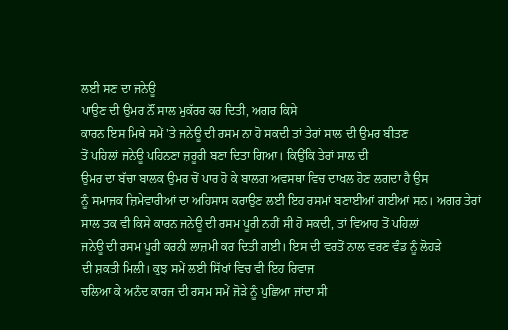ਲਈ ਸਣ ਦਾ ਜਨੇਊ
ਪਾਉਣ ਦੀ ਉਮਰ ਨੌਂ ਸਾਲ ਮੁਕੱਰਰ ਕਰ ਦਿਤੀ, ਅਗਰ ਕਿਸੇ
ਕਾਰਨ ਇਸ ਮਿਥੇ ਸਮੇਂ 'ਤੇ ਜਨੇਊ ਦੀ ਰਸਮ ਨਾ ਹੋ ਸਕਦੀ ਤਾਂ ਤੇਰਾਂ ਸਾਲ ਦੀ ਉਮਰ ਬੀਤਣ
ਤੋਂ ਪਹਿਲਾਂ ਜਨੇਊ ਪਹਿਨਣਾ ਜ਼ਰੂਰੀ ਬਣਾ ਦਿਤਾ ਗਿਆ। ਕਿਉਂਕਿ ਤੇਰਾਂ ਸਾਲ ਦੀ
ਉਮਰ ਦਾ ਬੱਚਾ ਬਾਲਕ ਉਮਰ ਚੋਂ ਪਾਰ ਹੋ ਕੇ ਬਾਲਗ ਅਵਸਥਾ ਵਿਚ ਦਾਖਲ ਹੋਣ ਲਗਦਾ ਹੈ ਉਸ
ਨੂੰ ਸਮਾਜਕ ਜ਼ਿਮੇਵਾਰੀਆਂ ਦਾ ਅਹਿਸਾਸ ਕਰਾਉਣ ਲਈ ਇਹ ਰਸਮਾਂ ਬਣਾਈਆਂ ਗਈਆਂ ਸਨ। ਅਗਰ ਤੇਰਾਂ
ਸਾਲ ਤਕ ਵੀ ਕਿਸੇ ਕਾਰਨ ਜਨੇਊ ਦੀ ਰਸਮ ਪੂਰੀ ਨਹੀਂ ਸੀ ਹੋ ਸਕਦੀ, ਤਾਂ ਵਿਆਹ ਤੋਂ ਪਹਿਲਾਂ
ਜਨੇਊ ਦੀ ਰਸਮ ਪੂਰੀ ਕਰਨੀ ਲਾਜ਼ਮੀ ਕਰ ਦਿਤੀ ਗਈ। ਇਸ ਦੀ ਵਰਤੋਂ ਨਾਲ ਵਰਣ ਵੰਡ ਨੂੰ ਲੋਹੜੇ
ਦੀ ਸ਼ਕਤੀ ਮਿਲੀ। ਕੁਝ ਸਮੇਂ ਲਈ ਸਿੱਖਾਂ ਵਿਚ ਵੀ ਇਹ ਰਿਵਾਜ
ਚਲਿਆ ਕੇ ਅਨੰਦ ਕਾਰਜ ਦੀ ਰਸਮ ਸਮੇਂ ਜੋੜੇ ਨੂੰ ਪੁਛਿਆ ਜਾਂਦਾ ਸੀ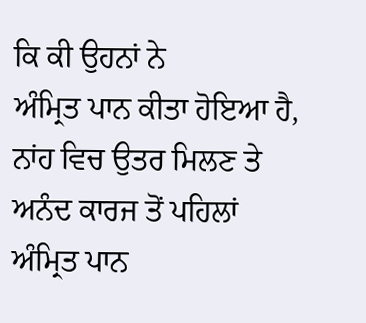ਕਿ ਕੀ ਉਹਨਾਂ ਨੇ
ਅੰਮ੍ਰਿਤ ਪਾਨ ਕੀਤਾ ਹੋਇਆ ਹੈ, ਨਾਂਹ ਵਿਚ ਉਤਰ ਮਿਲਣ ਤੇ ਅਨੰਦ ਕਾਰਜ ਤੋਂ ਪਹਿਲਾਂ
ਅੰਮ੍ਰਿਤ ਪਾਨ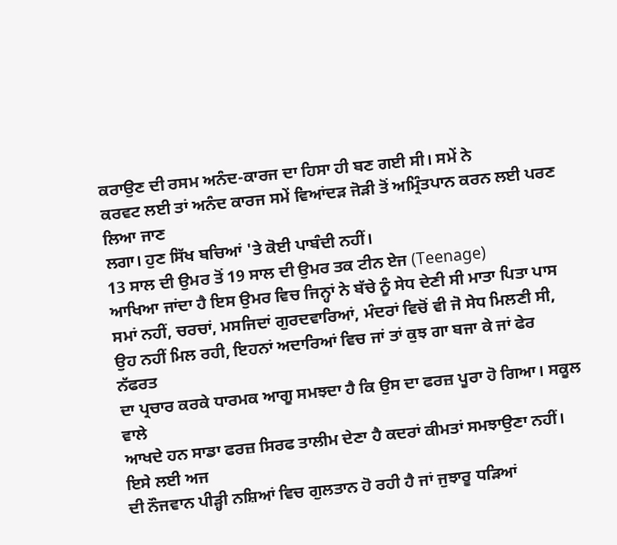ਕਰਾਉਣ ਦੀ ਰਸਮ ਅਨੰਦ-ਕਾਰਜ ਦਾ ਹਿਸਾ ਹੀ ਬਣ ਗਈ ਸੀ। ਸਮੇਂ ਨੇ
ਕਰਵਟ ਲਈ ਤਾਂ ਅਨੰਦ ਕਾਰਜ ਸਮੇਂ ਵਿਆਂਦੜ ਜੋੜੀ ਤੋਂ ਅਮ੍ਰਿੰਤਪਾਨ ਕਰਨ ਲਈ ਪਰਣ ਲਿਆ ਜਾਣ
ਲਗਾ। ਹੁਣ ਸਿੱਖ ਬਚਿਆਂ 'ਤੇ ਕੋਈ ਪਾਬੰਦੀ ਨਹੀਂ।
13 ਸਾਲ ਦੀ ਉਮਰ ਤੋਂ 19 ਸਾਲ ਦੀ ਉਮਰ ਤਕ ਟੀਨ ਏਜ (Teenage)
ਆਖਿਆ ਜਾਂਦਾ ਹੈ ਇਸ ਉਮਰ ਵਿਚ ਜਿਨ੍ਹਾਂ ਨੇ ਬੱਚੇ ਨੂੰ ਸੇਧ ਦੇਣੀ ਸੀ ਮਾਤਾ ਪਿਤਾ ਪਾਸ
ਸਮਾਂ ਨਹੀਂ, ਚਰਚਾਂ, ਮਸਜਿਦਾਂ ਗੁਰਦਵਾਰਿਆਂ, ਮੰਦਰਾਂ ਵਿਚੋਂ ਵੀ ਜੋ ਸੇਧ ਮਿਲਣੀ ਸੀ,
ਉਹ ਨਹੀਂ ਮਿਲ ਰਹੀ, ਇਹਨਾਂ ਅਦਾਰਿਆਂ ਵਿਚ ਜਾਂ ਤਾਂ ਕੁਝ ਗਾ ਬਜਾ ਕੇ ਜਾਂ ਫੇਰ ਨੱਫਰਤ
ਦਾ ਪ੍ਰਚਾਰ ਕਰਕੇ ਧਾਰਮਕ ਆਗੂ ਸਮਝਦਾ ਹੈ ਕਿ ਉਸ ਦਾ ਫਰਜ਼ ਪੂਰਾ ਹੋ ਗਿਆ। ਸਕੂਲ ਵਾਲੇ
ਆਖਦੇ ਹਨ ਸਾਡਾ ਫਰਜ਼ ਸਿਰਫ ਤਾਲੀਮ ਦੇਣਾ ਹੈ ਕਦਰਾਂ ਕੀਮਤਾਂ ਸਮਝਾਉਣਾ ਨਹੀਂ। ਇਸੇ ਲਈ ਅਜ
ਦੀ ਨੌਜਵਾਨ ਪੀੜ੍ਹੀ ਨਸ਼ਿਆਂ ਵਿਚ ਗੁਲਤਾਨ ਹੋ ਰਹੀ ਹੈ ਜਾਂ ਜੁਝਾਰੂ ਧੜਿਆਂ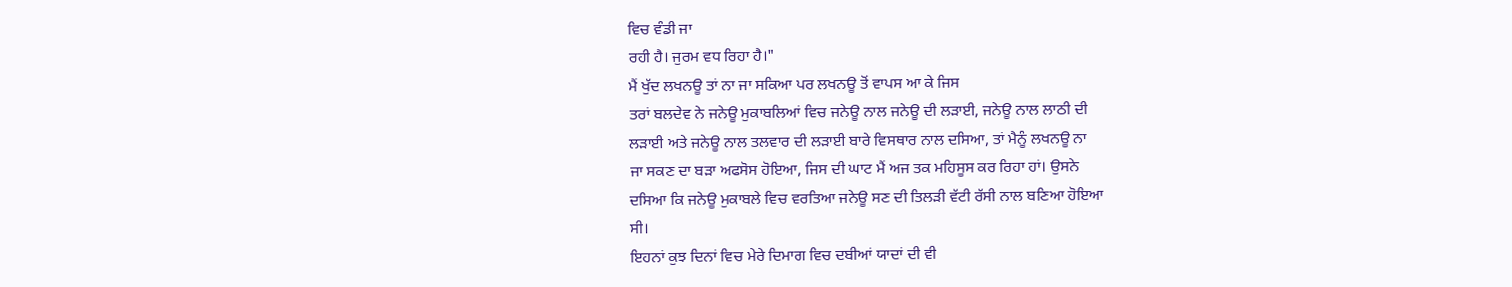ਵਿਚ ਵੰਡੀ ਜਾ
ਰਹੀ ਹੈ। ਜੁਰਮ ਵਧ ਰਿਹਾ ਹੈ।"
ਮੈਂ ਖੁੱਦ ਲਖਨਊ ਤਾਂ ਨਾ ਜਾ ਸਕਿਆ ਪਰ ਲਖਨਊ ਤੋਂ ਵਾਪਸ ਆ ਕੇ ਜਿਸ
ਤਰਾਂ ਬਲਦੇਵ ਨੇ ਜਨੇਊ ਮੁਕਾਬਲਿਆਂ ਵਿਚ ਜਨੇਊ ਨਾਲ ਜਨੇਊ ਦੀ ਲੜਾਈ, ਜਨੇਊ ਨਾਲ ਲਾਠੀ ਦੀ
ਲੜਾਈ ਅਤੇ ਜਨੇਊ ਨਾਲ ਤਲਵਾਰ ਦੀ ਲੜਾਈ ਬਾਰੇ ਵਿਸਥਾਰ ਨਾਲ ਦਸਿਆ, ਤਾਂ ਮੈਨੂੰ ਲਖਨਊ ਨਾ
ਜਾ ਸਕਣ ਦਾ ਬੜਾ ਅਫਸੋਸ ਹੋਇਆ, ਜਿਸ ਦੀ ਘਾਟ ਮੈਂ ਅਜ ਤਕ ਮਹਿਸੂਸ ਕਰ ਰਿਹਾ ਹਾਂ। ਉਸਨੇ
ਦਸਿਆ ਕਿ ਜਨੇਊ ਮੁਕਾਬਲੇ ਵਿਚ ਵਰਤਿਆ ਜਨੇਊ ਸਣ ਦੀ ਤਿਲੜੀ ਵੱਟੀ ਰੱਸੀ ਨਾਲ ਬਣਿਆ ਹੋਇਆ
ਸੀ।
ਇਹਨਾਂ ਕੁਝ ਦਿਨਾਂ ਵਿਚ ਮੇਰੇ ਦਿਮਾਗ ਵਿਚ ਦਬੀਆਂ ਯਾਦਾਂ ਦੀ ਵੀ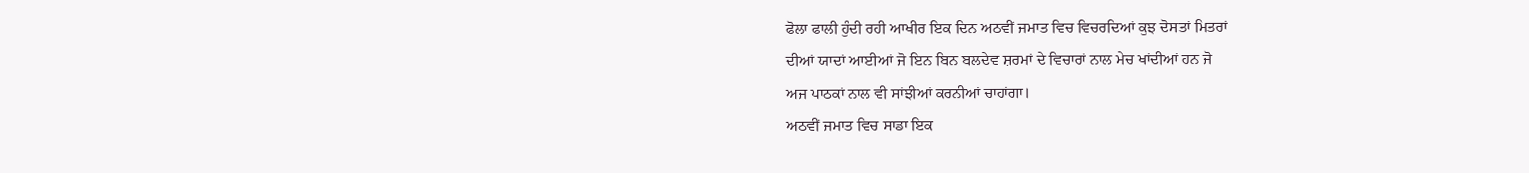ਫੋਲਾ ਫਾਲੀ ਹੁੰਦੀ ਰਹੀ ਆਖੀਰ ਇਕ ਦਿਨ ਅਠਵੀਂ ਜਮਾਤ ਵਿਚ ਵਿਚਰਦਿਆਂ ਕੁਝ ਦੋਸਤਾਂ ਮਿਤਰਾਂ
ਦੀਆਂ ਯਾਦਾਂ ਆਈਆਂ ਜੋ ਇਨ ਬਿਨ ਬਲਦੇਵ ਸ਼ਰਮਾਂ ਦੇ ਵਿਚਾਰਾਂ ਨਾਲ ਮੇਚ ਖਾਂਦੀਆਂ ਹਨ ਜੋ
ਅਜ ਪਾਠਕਾਂ ਨਾਲ ਵੀ ਸਾਂਝੀਆਂ ਕਰਨੀਆਂ ਚਾਹਾਂਗਾ।
ਅਠਵੀਂ ਜਮਾਤ ਵਿਚ ਸਾਡਾ ਇਕ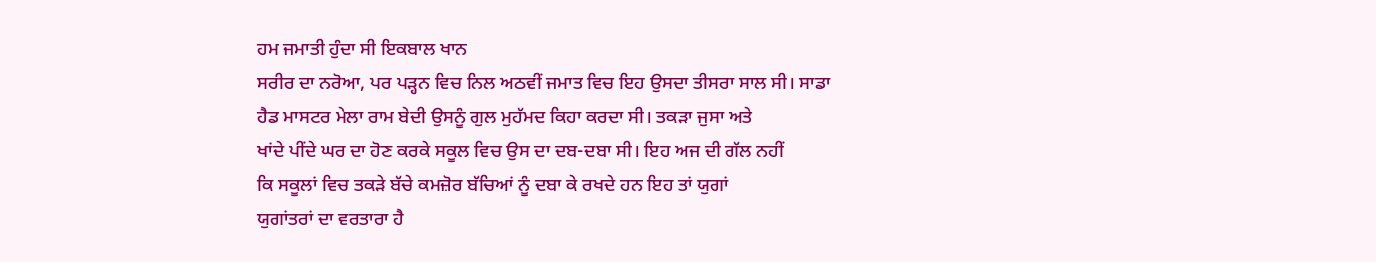ਹਮ ਜਮਾਤੀ ਹੁੰਦਾ ਸੀ ਇਕਬਾਲ ਖਾਨ
ਸਰੀਰ ਦਾ ਨਰੋਆ, ਪਰ ਪੜ੍ਹਨ ਵਿਚ ਨਿਲ ਅਠਵੀਂ ਜਮਾਤ ਵਿਚ ਇਹ ਉਸਦਾ ਤੀਸਰਾ ਸਾਲ ਸੀ। ਸਾਡਾ
ਹੈਡ ਮਾਸਟਰ ਮੇਲਾ ਰਾਮ ਬੇਦੀ ਉਸਨੂੰ ਗੁਲ ਮੁਹੱਮਦ ਕਿਹਾ ਕਰਦਾ ਸੀ। ਤਕੜਾ ਜੁਸਾ ਅਤੇ
ਖਾਂਦੇ ਪੀਂਦੇ ਘਰ ਦਾ ਹੋਣ ਕਰਕੇ ਸਕੂਲ ਵਿਚ ਉਸ ਦਾ ਦਬ-ਦਬਾ ਸੀ। ਇਹ ਅਜ ਦੀ ਗੱਲ ਨਹੀਂ
ਕਿ ਸਕੂਲਾਂ ਵਿਚ ਤਕੜੇ ਬੱਚੇ ਕਮਜ਼ੋਰ ਬੱਚਿਆਂ ਨੂੰ ਦਬਾ ਕੇ ਰਖਦੇ ਹਨ ਇਹ ਤਾਂ ਯੁਗਾਂ
ਯੁਗਾਂਤਰਾਂ ਦਾ ਵਰਤਾਰਾ ਹੈ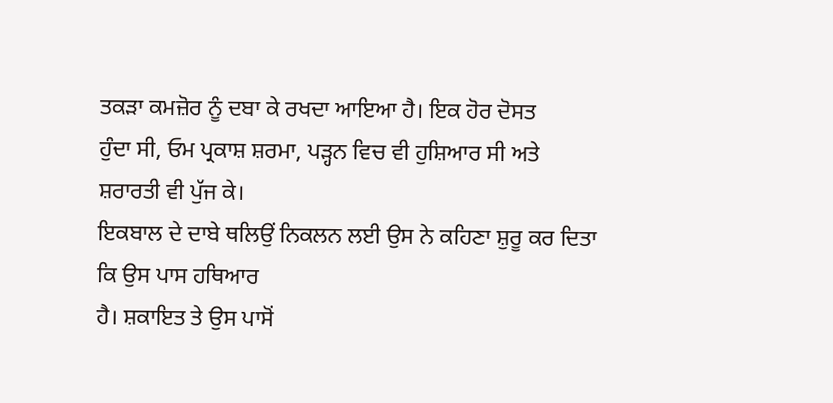ਤਕੜਾ ਕਮਜ਼ੋਰ ਨੂੰ ਦਬਾ ਕੇ ਰਖਦਾ ਆਇਆ ਹੈ। ਇਕ ਹੋਰ ਦੋਸਤ
ਹੁੰਦਾ ਸੀ, ਓਮ ਪ੍ਰਕਾਸ਼ ਸ਼ਰਮਾ, ਪੜ੍ਹਨ ਵਿਚ ਵੀ ਹੁਸ਼ਿਆਰ ਸੀ ਅਤੇ ਸ਼ਰਾਰਤੀ ਵੀ ਪੁੱਜ ਕੇ।
ਇਕਬਾਲ ਦੇ ਦਾਬੇ ਥਲਿਉਂ ਨਿਕਲਨ ਲਈ ਉਸ ਨੇ ਕਹਿਣਾ ਸ਼ੁਰੂ ਕਰ ਦਿਤਾ ਕਿ ਉਸ ਪਾਸ ਹਥਿਆਰ
ਹੈ। ਸ਼ਕਾਇਤ ਤੇ ਉਸ ਪਾਸੋਂ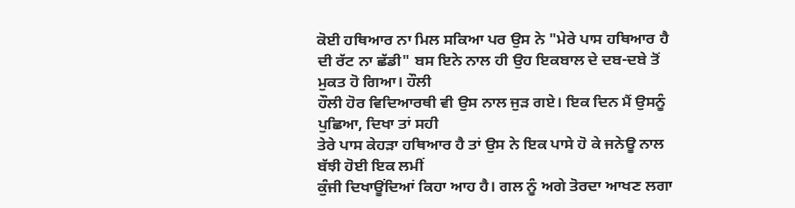ਕੋਈ ਹਥਿਆਰ ਨਾ ਮਿਲ ਸਕਿਆ ਪਰ ਉਸ ਨੇ "ਮੇਰੇ ਪਾਸ ਹਥਿਆਰ ਹੈ
ਦੀ ਰੱਟ ਨਾ ਛੱਡੀ" ਬਸ ਇਨੇ ਨਾਲ ਹੀ ਉਹ ਇਕਬਾਲ ਦੇ ਦਬ-ਦਬੇ ਤੋਂ ਮੁਕਤ ਹੋ ਗਿਆ। ਹੌਲੀ
ਹੌਲੀ ਹੋਰ ਵਿਦਿਆਰਥੀ ਵੀ ਉਸ ਨਾਲ ਜੁੜ ਗਏ। ਇਕ ਦਿਨ ਮੈਂ ਉਸਨੂੰ ਪੁਛਿਆ, ਦਿਖਾ ਤਾਂ ਸਹੀ
ਤੇਰੇ ਪਾਸ ਕੇਹੜਾ ਹਥਿਆਰ ਹੈ ਤਾਂ ਉਸ ਨੇ ਇਕ ਪਾਸੇ ਹੋ ਕੇ ਜਨੇਊ ਨਾਲ ਬੱਝੀ ਹੋਈ ਇਕ ਲਮੀਂ
ਕੁੰਜੀ ਦਿਖਾਊਂਦਿਆਂ ਕਿਹਾ ਆਹ ਹੈ। ਗਲ ਨੂੰ ਅਗੇ ਤੋਰਦਾ ਆਖਣ ਲਗਾ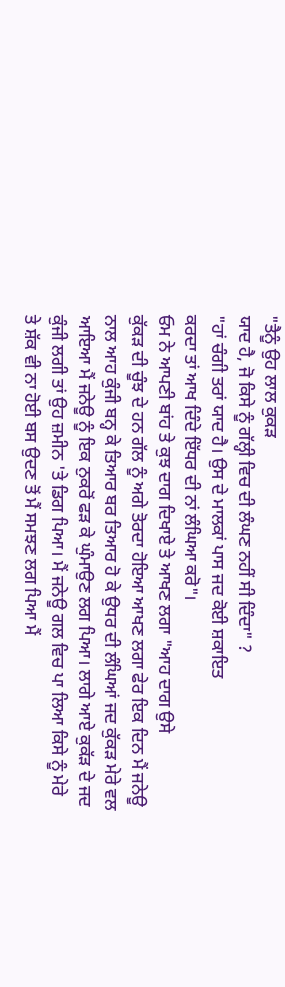"ਤੈਨੂੰ ਉਹ ਲਾਲ ਕੁਕੜ
ਯਾਦ ਹੈ, ਜੋ ਕਿਸੇ ਨੂੰ ਗੱਲ੍ਹੀ ਵਿਚ ਦੀ ਲੰਘਣ ਨਹੀਂ ਸੀ ਦਿੰਦਾ" ?
"ਹਾਂ ਚੰਗੀ ਤਰਾਂ ਯਾਦ ਹੈ। ਉਸ ਦੇ ਮਾਲਕਾਂ ਪਾਸ ਜਦ ਕੋਈ ਸ਼ਕਾਇਤ
ਕਰਦਾ ਤਾਂ ਆਖ ਦਿੰਦੇ ਇੱਧਰ ਦੀ ਨਾਂ ਲੰਘਿਆ ਕਰੋ"।
ਓਮ ਨੇ ਆਪਣੀ ਬਾਂਹ ਤੇ ਕੁਝ ਦਾਗ ਦਿਖਾਏ ਤੇ ਆਖਣ ਲਗਾ "ਆਹ ਦਾਗ ਉਸੇ
ਕੁੱਕੜ ਦੀ ਚੂੰਝ ਦੇ ਹਨ ਗੱਲ ਨੂੰ ਅਗੇ ਤੋਰਦਾ ਹੋਇਆ ਆਖਣ ਲਗਾ ਫੇਰ ਇਕ ਦਿਨ ਮੈਂ ਜਨੇਊ
ਨਾਲ ਆਹ ਕੁੰਜੀ ਬਨ੍ਹ ਕੇ ਤਿਆਰ ਬਰ ਤਿਆਰ ਹੋ ਕੇ ਉਧਰ ਦੀ ਲੰਘਿਆਂ ਜਦ ਕੁੱਕੜ ਮੇਰੇ ਵਲ
ਆਇਆ ਮੈਂ ਜਨੇਊ ਨੂੰ ਇਕ ਨੁਕਰੋਂ ਫੜ ਕੇ ਘੁੰਮਾਉਣ ਲਗ ਪਿਆ। ਲਾਗੇ ਆਏ ਕੁਕੱੜ ਦੇ ਜਦ
ਕੁੰਜੀ ਲਗੀ ਤਾਂ ਉਹ ਜ਼ਮੀਨ 'ਤੇ ਡਿਗ ਪਿਆ। ਮੈਂ ਜਨੇਊ ਗਲ ਵਿਚ ਪਾ ਲਿਆ ਕਿਸੇ ਨੂੰ ਮੇਰੇ
ਤੇ ਸ਼ੱਕ ਵੀ ਨਾ ਹੋਈ ਬਸ ਉਦਣ ਤੋਂ ਮੈਂ ਸਮਝਣ ਲਗ ਪਿਆ ਮੈਂ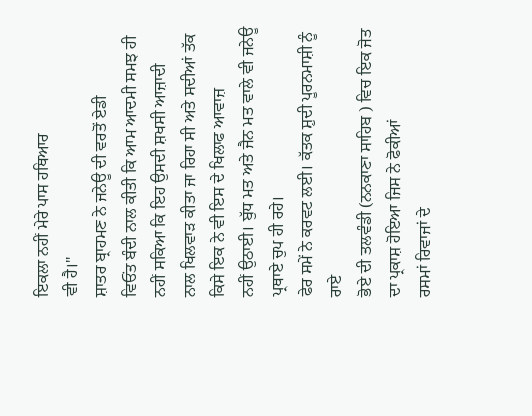ਇਕਲਾ ਨਹੀਂ ਮੇਰੇ ਪਾਸ ਹਥਿਆਰ
ਵੀ ਹੈ।"
ਸ਼ਾਤਰ ਬ੍ਰਾਹਮਣ ਨੇ ਜਨੇਊ ਦੀ ਵਰਤੋਂ ਏਡੀ
ਵਿਓਂਤ ਬੰਦੀ ਨਾਲ ਕੀਤੀ ਕਿ ਆਮ ਆਦਮੀ ਸਮਝ ਹੀ ਨਹੀਂ ਸਕਿਆ ਕਿ ਇਹ ਉਸਦੀ ਸ਼ਖਸੀ ਆਜ਼ਾਦੀ
ਨਾਲ ਖਿਲਵਾੜ ਕੀਤਾ ਜਾ ਰਿਹਾ ਸੀ ਅਤੇ ਸਦੀਆਂ ਤੱਕ ਕਿਸੇ ਇਕ ਨੇ ਵੀ ਇਸ ਦੇ ਖਿਲਾਫ ਆਵਾਜ਼
ਨਹੀਂ ਉਠਾਈ। ਬੁੱਧ ਮਤ ਅਤੇ ਜੈਨ ਮਤ ਵਾਲੇ ਵੀ ਜਨੇਊ ਪ੍ਰਥਾਏ ਚੁਪ ਹੀ ਰਹੇ।
ਫੇਰ ਸਮੇਂ ਨੇ ਕਰਵਟ ਲਈ। ਕੱਤਕ ਸ਼ੁਦੀ ਪੂਰਨਮਾਸ਼ੀ ਨੂੰ ਰਾਏ
ਭੋਏ ਦੀ ਤਲਵੰਡੀ (ਨਨਕਾਣਾ ਸਾਹਿਬ ) ਵਿਚ ਇਕ ਜੋਤ ਦਾ ਪ੍ਰਕਾਸ਼ ਹੋਇਆ ਜਿਸ ਨੇ ਫੋਕੀਆਂ
ਰਸਮਾਂ ਰਿਵਾਜਾਂ ਦੇ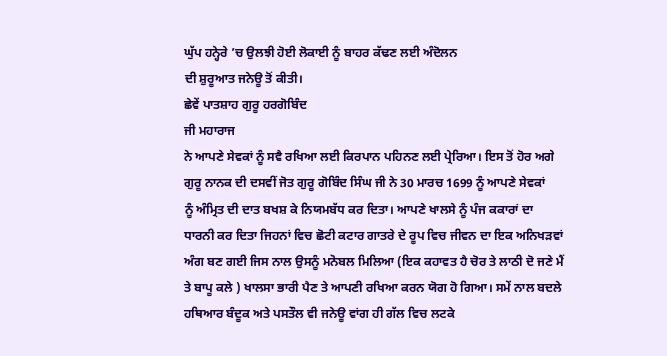ਘੁੱਪ ਹਨ੍ਹੇਰੇ ’ਚ ਉਲਝੀ ਹੋਈ ਲੋਕਾਈ ਨੂੰ ਬਾਹਰ ਕੱਢਣ ਲਈ ਅੰਦੋਲਨ
ਦੀ ਸ਼ੁਰੂਆਤ ਜਨੇਊ ਤੋਂ ਕੀਤੀ।
ਛੇਵੇਂ ਪਾਤਸ਼ਾਹ ਗੁਰੂ ਹਰਗੋਬਿੰਦ
ਜੀ ਮਹਾਰਾਜ
ਨੇ ਆਪਣੇ ਸੇਵਕਾਂ ਨੂੰ ਸਵੈ ਰਖਿਆ ਲਈ ਕਿਰਪਾਨ ਪਹਿਨਣ ਲਈ ਪ੍ਰੇਰਿਆ। ਇਸ ਤੋਂ ਹੋਰ ਅਗੇ
ਗੁਰੂ ਨਾਨਕ ਦੀ ਦਸਵੀਂ ਜੋਤ ਗੁਰੂ ਗੋਬਿੰਦ ਸਿੰਘ ਜੀ ਨੇ 30 ਮਾਰਚ 1699 ਨੂੰ ਆਪਣੇ ਸੇਵਕਾਂ
ਨੂੰ ਅੰਮ੍ਰਿਤ ਦੀ ਦਾਤ ਬਖਸ਼ ਕੇ ਨਿਯਮਬੱਧ ਕਰ ਦਿਤਾ। ਆਪਣੇ ਖਾਲਸੇ ਨੂੰ ਪੰਜ ਕਕਾਰਾਂ ਦਾ
ਧਾਰਨੀ ਕਰ ਦਿਤਾ ਜਿਹਨਾਂ ਵਿਚ ਛੋਟੀ ਕਟਾਰ ਗਾਤਰੇ ਦੇ ਰੂਪ ਵਿਚ ਜੀਵਨ ਦਾ ਇਕ ਅਨਿਖੜਵਾਂ
ਅੰਗ ਬਣ ਗਈ ਜਿਸ ਨਾਲ ਉਸਨੂੰ ਮਨੋਬਲ ਮਿਲਿਆ (ਇਕ ਕਹਾਵਤ ਹੈ ਚੋਰ ਤੇ ਲਾਠੀ ਦੋ ਜਣੇ ਮੈਂ
ਤੇ ਬਾਪੂ ਕਲੇ ) ਖਾਲਸਾ ਭਾਰੀ ਪੈਣ ਤੇ ਆਪਣੀ ਰਖਿਆ ਕਰਨ ਯੋਗ ਹੋ ਗਿਆ। ਸਮੇਂ ਨਾਲ ਬਦਲੇ
ਹਥਿਆਰ ਬੰਦੂਕ ਅਤੇ ਪਸਤੌਲ ਵੀ ਜਨੇਊ ਵਾਂਗ ਹੀ ਗੱਲ ਵਿਚ ਲਟਕੇ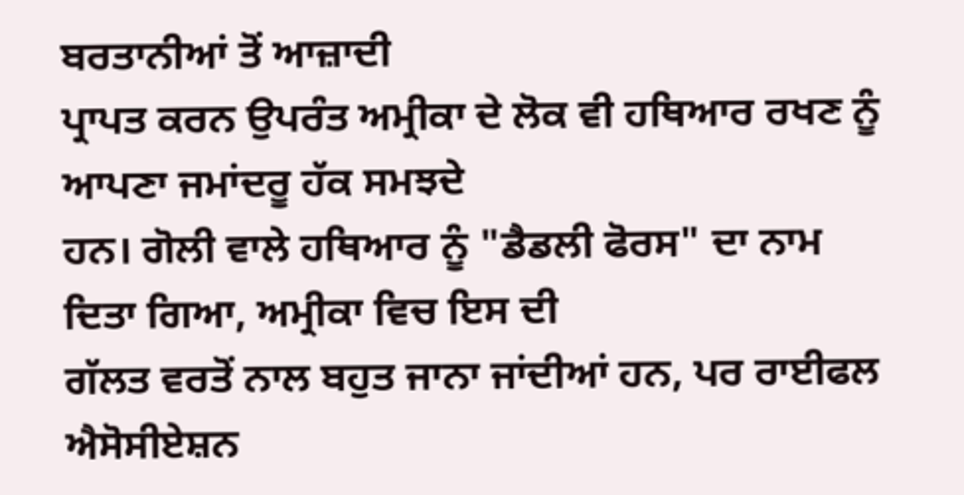ਬਰਤਾਨੀਆਂ ਤੋਂ ਆਜ਼ਾਦੀ
ਪ੍ਰਾਪਤ ਕਰਨ ਉਪਰੰਤ ਅਮ੍ਰੀਕਾ ਦੇ ਲੋਕ ਵੀ ਹਥਿਆਰ ਰਖਣ ਨੂੰ ਆਪਣਾ ਜਮਾਂਦਰੂ ਹੱਕ ਸਮਝਦੇ
ਹਨ। ਗੋਲੀ ਵਾਲੇ ਹਥਿਆਰ ਨੂੰ "ਡੈਡਲੀ ਫੋਰਸ" ਦਾ ਨਾਮ ਦਿਤਾ ਗਿਆ, ਅਮ੍ਰੀਕਾ ਵਿਚ ਇਸ ਦੀ
ਗੱਲਤ ਵਰਤੋਂ ਨਾਲ ਬਹੁਤ ਜਾਨਾ ਜਾਂਦੀਆਂ ਹਨ, ਪਰ ਰਾਈਫਲ ਐਸੋਸੀਏਸ਼ਨ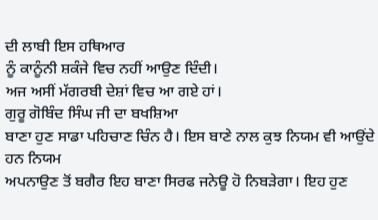ਦੀ ਲਾਬੀ ਇਸ ਹਥਿਆਰ
ਨੂੰ ਕਾਨੂੰਨੀ ਸ਼ਕੰਜੇ ਵਿਚ ਨਹੀਂ ਆਉਣ ਦਿੰਦੀ।
ਅਜ ਅਸੀਂ ਮੱਗਰਬੀ ਦੇਸ਼ਾਂ ਵਿਚ ਆ ਗਏ ਹਾਂ।
ਗੁਰੂ ਗੋਬਿੰਦ ਸਿੰਘ ਜੀ ਦਾ ਬਖਸ਼ਿਆ
ਬਾਣਾ ਹੁਣ ਸਾਡਾ ਪਹਿਚਾਣ ਚਿੰਨ ਹੈ। ਇਸ ਬਾਣੇ ਨਾਲ ਕੁਝ ਨਿਯਮ ਵੀ ਆਉਂਦੇ ਹਨ ਨਿਯਮ
ਅਪਨਾਉਣ ਤੋਂ ਬਗੈਰ ਇਹ ਬਾਣਾ ਸਿਰਫ ਜਨੇਊ ਹੋ ਨਿਬੜੇਗਾ। ਇਹ ਹੁਣ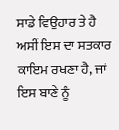ਸਾਡੇ ਵਿਉਹਾਰ ਤੇ ਹੈ
ਅਸੀਂ ਇਸ ਦਾ ਸਤਕਾਰ ਕਾਇਮ ਰਖਣਾ ਹੈ, ਜਾਂ ਇਸ ਬਾਣੇ ਨੂੰ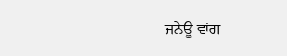ਜਨੇਊ ਵਾਂਗ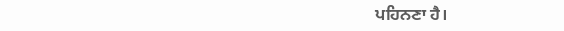ਪਹਿਨਣਾ ਹੈ।